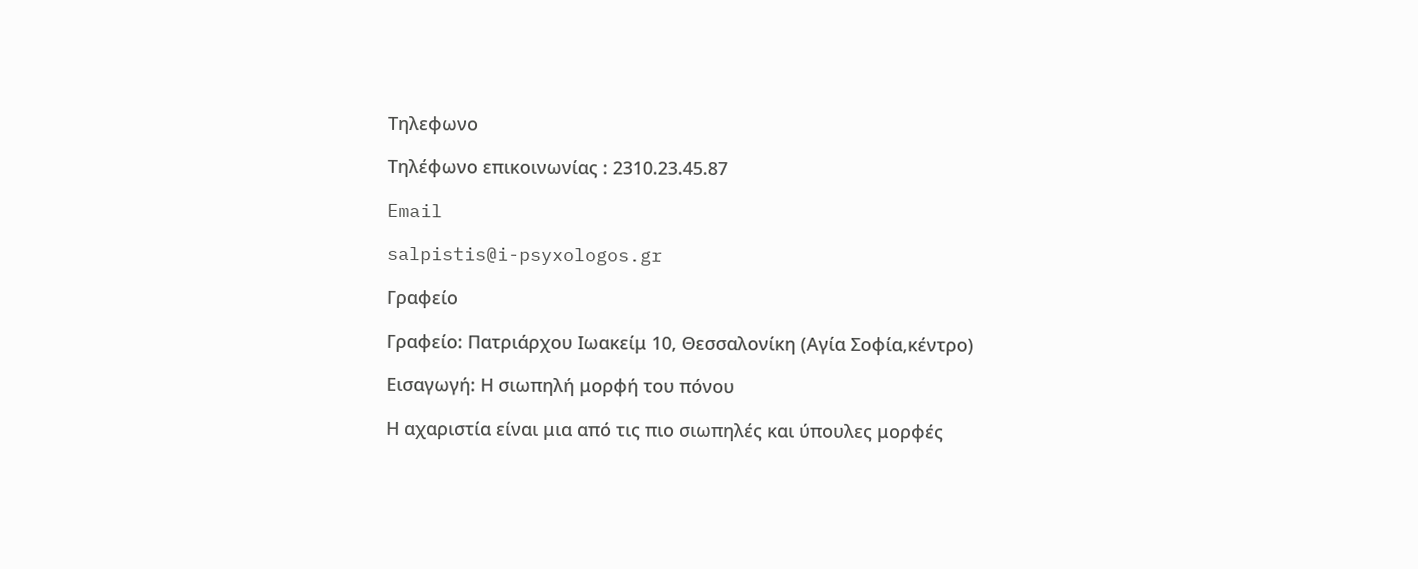Τηλεφωνο

Τηλέφωνο επικοινωνίας : 2310.23.45.87

Email

salpistis@i-psyxologos.gr

Γραφείο

Γραφείο: Πατριάρχου Ιωακείμ 10, Θεσσαλονίκη (Αγία Σοφία,κέντρο)

Εισαγωγή: Η σιωπηλή μορφή του πόνου

Η αχαριστία είναι μια από τις πιο σιωπηλές και ύπουλες μορφές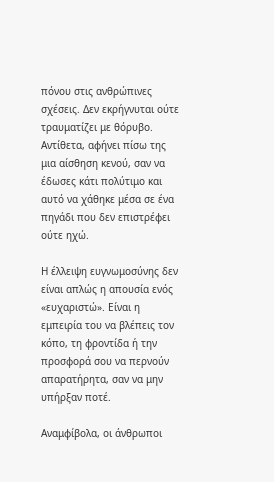πόνου στις ανθρώπινες σχέσεις. Δεν εκρήγνυται ούτε τραυματίζει με θόρυβο. Αντίθετα, αφήνει πίσω της μια αίσθηση κενού, σαν να έδωσες κάτι πολύτιμο και αυτό να χάθηκε μέσα σε ένα πηγάδι που δεν επιστρέφει ούτε ηχώ.

Η έλλειψη ευγνωμοσύνης δεν είναι απλώς η απουσία ενός «ευχαριστώ». Είναι η εμπειρία του να βλέπεις τον κόπο, τη φροντίδα ή την προσφορά σου να περνούν απαρατήρητα, σαν να μην υπήρξαν ποτέ.

Αναμφίβολα, οι άνθρωποι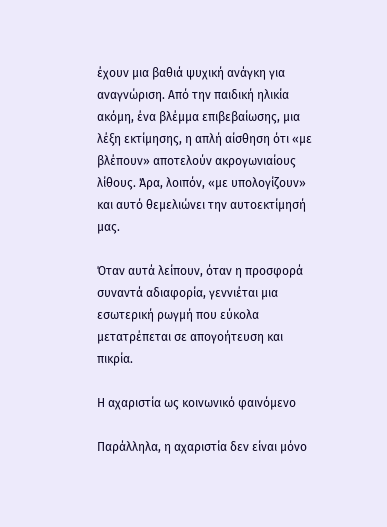έχουν μια βαθιά ψυχική ανάγκη για αναγνώριση. Από την παιδική ηλικία ακόμη, ένα βλέμμα επιβεβαίωσης, μια λέξη εκτίμησης, η απλή αίσθηση ότι «με βλέπουν» αποτελούν ακρογωνιαίους λίθους. Άρα, λοιπόν, «με υπολογίζουν» και αυτό θεμελιώνει την αυτοεκτίμησή μας.

Όταν αυτά λείπουν, όταν η προσφορά συναντά αδιαφορία, γεννιέται μια εσωτερική ρωγμή που εύκολα μετατρέπεται σε απογοήτευση και πικρία.

Η αχαριστία ως κοινωνικό φαινόμενο

Παράλληλα, η αχαριστία δεν είναι μόνο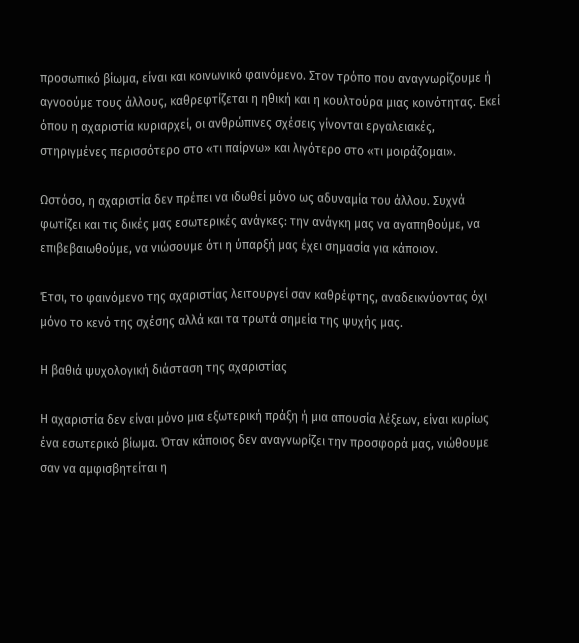προσωπικό βίωμα, είναι και κοινωνικό φαινόμενο. Στον τρόπο που αναγνωρίζουμε ή αγνοούμε τους άλλους, καθρεφτίζεται η ηθική και η κουλτούρα μιας κοινότητας. Εκεί όπου η αχαριστία κυριαρχεί, οι ανθρώπινες σχέσεις γίνονται εργαλειακές, στηριγμένες περισσότερο στο «τι παίρνω» και λιγότερο στο «τι μοιράζομαι».

Ωστόσο, η αχαριστία δεν πρέπει να ιδωθεί μόνο ως αδυναμία του άλλου. Συχνά φωτίζει και τις δικές μας εσωτερικές ανάγκες: την ανάγκη μας να αγαπηθούμε, να επιβεβαιωθούμε, να νιώσουμε ότι η ύπαρξή μας έχει σημασία για κάποιον.

Έτσι, το φαινόμενο της αχαριστίας λειτουργεί σαν καθρέφτης, αναδεικνύοντας όχι μόνο το κενό της σχέσης αλλά και τα τρωτά σημεία της ψυχής μας.

Η βαθιά ψυχολογική διάσταση της αχαριστίας

Η αχαριστία δεν είναι μόνο μια εξωτερική πράξη ή μια απουσία λέξεων, είναι κυρίως ένα εσωτερικό βίωμα. Όταν κάποιος δεν αναγνωρίζει την προσφορά μας, νιώθουμε σαν να αμφισβητείται η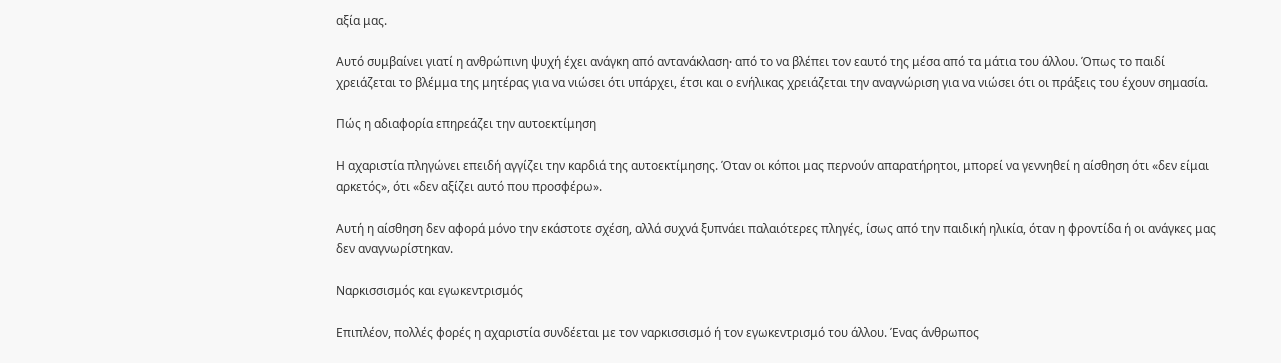αξία μας.

Αυτό συμβαίνει γιατί η ανθρώπινη ψυχή έχει ανάγκη από αντανάκλαση∙ από το να βλέπει τον εαυτό της μέσα από τα μάτια του άλλου. Όπως το παιδί χρειάζεται το βλέμμα της μητέρας για να νιώσει ότι υπάρχει, έτσι και ο ενήλικας χρειάζεται την αναγνώριση για να νιώσει ότι οι πράξεις του έχουν σημασία.

Πώς η αδιαφορία επηρεάζει την αυτοεκτίμηση

Η αχαριστία πληγώνει επειδή αγγίζει την καρδιά της αυτοεκτίμησης. Όταν οι κόποι μας περνούν απαρατήρητοι, μπορεί να γεννηθεί η αίσθηση ότι «δεν είμαι αρκετός», ότι «δεν αξίζει αυτό που προσφέρω».

Αυτή η αίσθηση δεν αφορά μόνο την εκάστοτε σχέση, αλλά συχνά ξυπνάει παλαιότερες πληγές, ίσως από την παιδική ηλικία, όταν η φροντίδα ή οι ανάγκες μας δεν αναγνωρίστηκαν.

Ναρκισσισμός και εγωκεντρισμός

Επιπλέον, πολλές φορές η αχαριστία συνδέεται με τον ναρκισσισμό ή τον εγωκεντρισμό του άλλου. Ένας άνθρωπος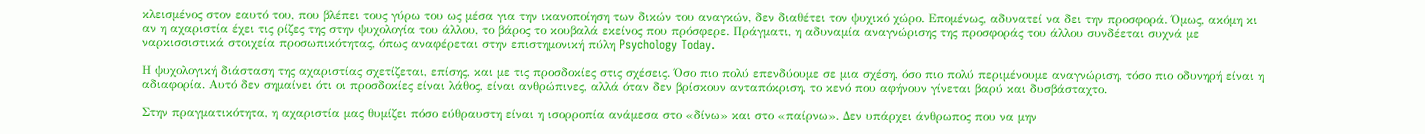κλεισμένος στον εαυτό του, που βλέπει τους γύρω του ως μέσα για την ικανοποίηση των δικών του αναγκών, δεν διαθέτει τον ψυχικό χώρο. Επομένως, αδυνατεί να δει την προσφορά. Όμως, ακόμη κι αν η αχαριστία έχει τις ρίζες της στην ψυχολογία του άλλου, το βάρος το κουβαλά εκείνος που πρόσφερε. Πράγματι, η αδυναμία αναγνώρισης της προσφοράς του άλλου συνδέεται συχνά με ναρκισσιστικά στοιχεία προσωπικότητας, όπως αναφέρεται στην επιστημονική πύλη Psychology Today.

Η ψυχολογική διάσταση της αχαριστίας σχετίζεται, επίσης, και με τις προσδοκίες στις σχέσεις. Όσο πιο πολύ επενδύουμε σε μια σχέση, όσο πιο πολύ περιμένουμε αναγνώριση, τόσο πιο οδυνηρή είναι η αδιαφορία. Αυτό δεν σημαίνει ότι οι προσδοκίες είναι λάθος, είναι ανθρώπινες, αλλά όταν δεν βρίσκουν ανταπόκριση, το κενό που αφήνουν γίνεται βαρύ και δυσβάσταχτο.

Στην πραγματικότητα, η αχαριστία μας θυμίζει πόσο εύθραυστη είναι η ισορροπία ανάμεσα στο «δίνω» και στο «παίρνω». Δεν υπάρχει άνθρωπος που να μην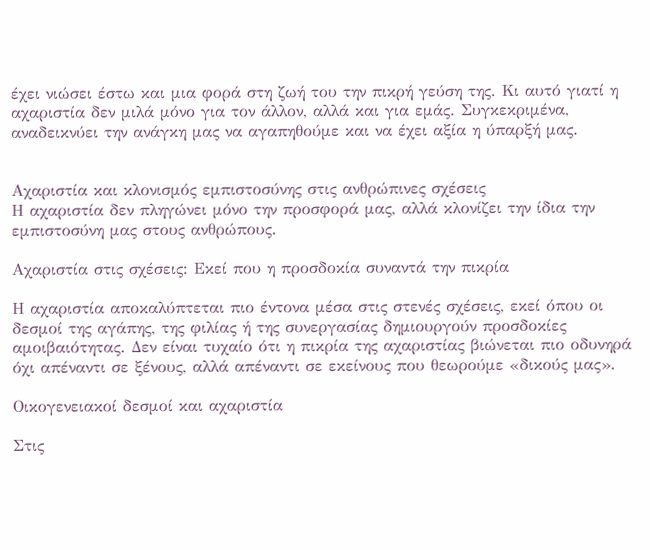έχει νιώσει έστω και μια φορά στη ζωή του την πικρή γεύση της. Κι αυτό γιατί η αχαριστία δεν μιλά μόνο για τον άλλον, αλλά και για εμάς. Συγκεκριμένα, αναδεικνύει την ανάγκη μας να αγαπηθούμε και να έχει αξία η ύπαρξή μας.


Αχαριστία και κλονισμός εμπιστοσύνης στις ανθρώπινες σχέσεις
Η αχαριστία δεν πληγώνει μόνο την προσφορά μας, αλλά κλονίζει την ίδια την εμπιστοσύνη μας στους ανθρώπους.

Αχαριστία στις σχέσεις: Εκεί που η προσδοκία συναντά την πικρία

Η αχαριστία αποκαλύπτεται πιο έντονα μέσα στις στενές σχέσεις, εκεί όπου οι δεσμοί της αγάπης, της φιλίας ή της συνεργασίας δημιουργούν προσδοκίες αμοιβαιότητας. Δεν είναι τυχαίο ότι η πικρία της αχαριστίας βιώνεται πιο οδυνηρά όχι απέναντι σε ξένους, αλλά απέναντι σε εκείνους που θεωρούμε «δικούς μας».

Οικογενειακοί δεσμοί και αχαριστία

Στις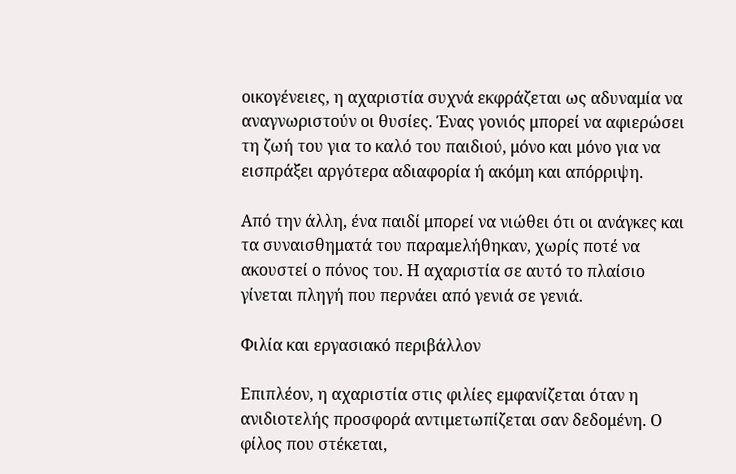οικογένειες, η αχαριστία συχνά εκφράζεται ως αδυναμία να αναγνωριστούν οι θυσίες. Ένας γονιός μπορεί να αφιερώσει τη ζωή του για το καλό του παιδιού, μόνο και μόνο για να εισπράξει αργότερα αδιαφορία ή ακόμη και απόρριψη.

Από την άλλη, ένα παιδί μπορεί να νιώθει ότι οι ανάγκες και τα συναισθηματά του παραμελήθηκαν, χωρίς ποτέ να ακουστεί ο πόνος του. Η αχαριστία σε αυτό το πλαίσιο γίνεται πληγή που περνάει από γενιά σε γενιά.

Φιλία και εργασιακό περιβάλλον

Επιπλέον, η αχαριστία στις φιλίες εμφανίζεται όταν η ανιδιοτελής προσφορά αντιμετωπίζεται σαν δεδομένη. Ο φίλος που στέκεται,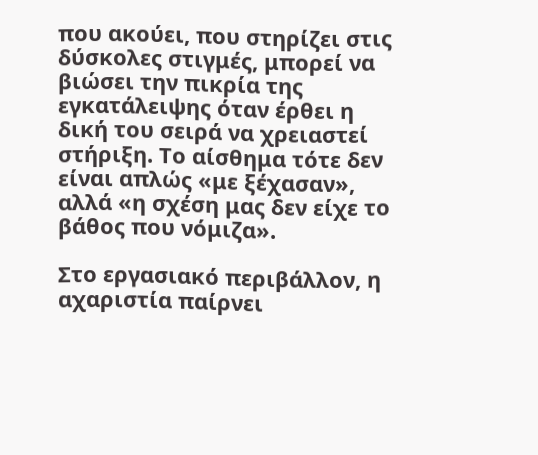που ακούει, που στηρίζει στις δύσκολες στιγμές, μπορεί να βιώσει την πικρία της εγκατάλειψης όταν έρθει η δική του σειρά να χρειαστεί στήριξη. Το αίσθημα τότε δεν είναι απλώς «με ξέχασαν», αλλά «η σχέση μας δεν είχε το βάθος που νόμιζα».

Στο εργασιακό περιβάλλον, η αχαριστία παίρνει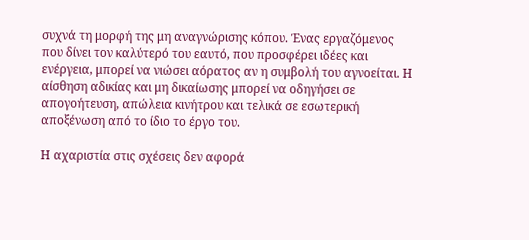συχνά τη μορφή της μη αναγνώρισης κόπου. Ένας εργαζόμενος που δίνει τον καλύτερό του εαυτό, που προσφέρει ιδέες και ενέργεια, μπορεί να νιώσει αόρατος αν η συμβολή του αγνοείται. Η αίσθηση αδικίας και μη δικαίωσης μπορεί να οδηγήσει σε απογοήτευση, απώλεια κινήτρου και τελικά σε εσωτερική αποξένωση από το ίδιο το έργο του.

Η αχαριστία στις σχέσεις δεν αφορά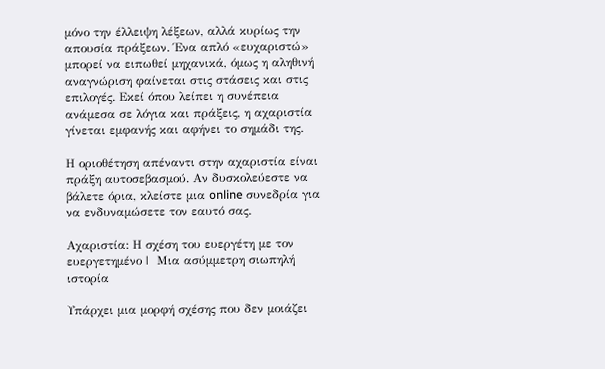μόνο την έλλειψη λέξεων, αλλά κυρίως την απουσία πράξεων. Ένα απλό «ευχαριστώ» μπορεί να ειπωθεί μηχανικά, όμως η αληθινή αναγνώριση φαίνεται στις στάσεις και στις επιλογές. Εκεί όπου λείπει η συνέπεια ανάμεσα σε λόγια και πράξεις, η αχαριστία γίνεται εμφανής και αφήνει το σημάδι της.

Η οριοθέτηση απέναντι στην αχαριστία είναι πράξη αυτοσεβασμού. Αν δυσκολεύεστε να βάλετε όρια, κλείστε μια online συνεδρία για να ενδυναμώσετε τον εαυτό σας.

Αχαριστία: Η σχέση του ευεργέτη με τον ευεργετημένο |  Μια ασύμμετρη σιωπηλή ιστορία

Υπάρχει μια μορφή σχέσης που δεν μοιάζει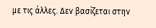με τις άλλες. Δεν βασίζεται στην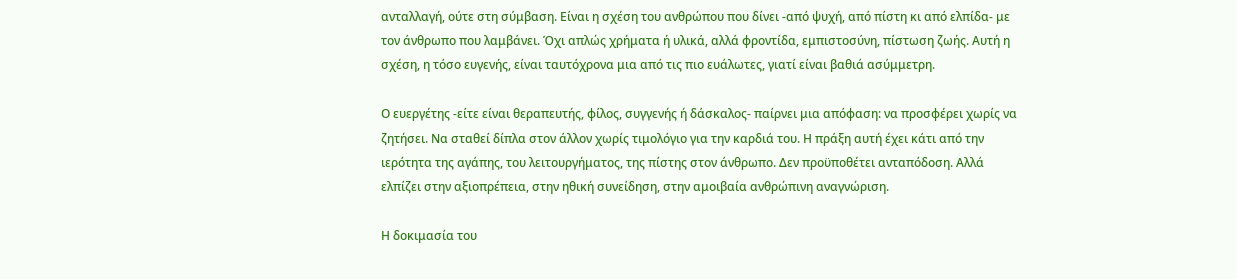ανταλλαγή, ούτε στη σύμβαση. Είναι η σχέση του ανθρώπου που δίνει -από ψυχή, από πίστη κι από ελπίδα- με τον άνθρωπο που λαμβάνει. Όχι απλώς χρήματα ή υλικά, αλλά φροντίδα, εμπιστοσύνη, πίστωση ζωής. Αυτή η σχέση, η τόσο ευγενής, είναι ταυτόχρονα μια από τις πιο ευάλωτες, γιατί είναι βαθιά ασύμμετρη.

Ο ευεργέτης -είτε είναι θεραπευτής, φίλος, συγγενής ή δάσκαλος- παίρνει μια απόφαση: να προσφέρει χωρίς να ζητήσει. Να σταθεί δίπλα στον άλλον χωρίς τιμολόγιο για την καρδιά του. Η πράξη αυτή έχει κάτι από την ιερότητα της αγάπης, του λειτουργήματος, της πίστης στον άνθρωπο. Δεν προϋποθέτει ανταπόδοση. Αλλά ελπίζει στην αξιοπρέπεια, στην ηθική συνείδηση, στην αμοιβαία ανθρώπινη αναγνώριση.

Η δοκιμασία του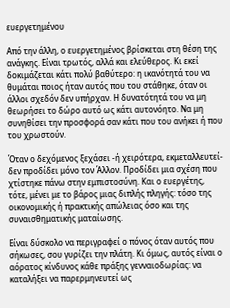ευεργετημένου

Από την άλλη, ο ευεργετημένος βρίσκεται στη θέση της ανάγκης. Είναι τρωτός, αλλά και ελεύθερος. Κι εκεί δοκιμάζεται κάτι πολύ βαθύτερο: η ικανότητά του να θυμάται ποιος ήταν αυτός που του στάθηκε, όταν οι άλλοι σχεδόν δεν υπήρχαν. Η δυνατότητά του να μη θεωρήσει το δώρο αυτό ως κάτι αυτονόητο. Να μη συνηθίσει την προσφορά σαν κάτι που του ανήκει ή που του χρωστούν.

Όταν ο δεχόμενος ξεχάσει -ή χειρότερα, εκμεταλλευτεί- δεν προδίδει μόνο τον Άλλον. Προδίδει μια σχέση που χτίστηκε πάνω στην εμπιστοσύνη. Και ο ευεργέτης, τότε, μένει με το βάρος μιας διπλής πληγής: τόσο της οικονομικής ή πρακτικής απώλειας όσο και της συναισθηματικής ματαίωσης.

Είναι δύσκολο να περιγραφεί ο πόνος όταν αυτός που σήκωσες, σου γυρίζει την πλάτη. Κι όμως, αυτός είναι ο αόρατος κίνδυνος κάθε πράξης γενναιοδωρίας: να καταλήξει να παρερμηνευτεί ως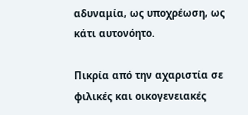αδυναμία, ως υποχρέωση, ως κάτι αυτονόητο.

Πικρία από την αχαριστία σε φιλικές και οικογενειακές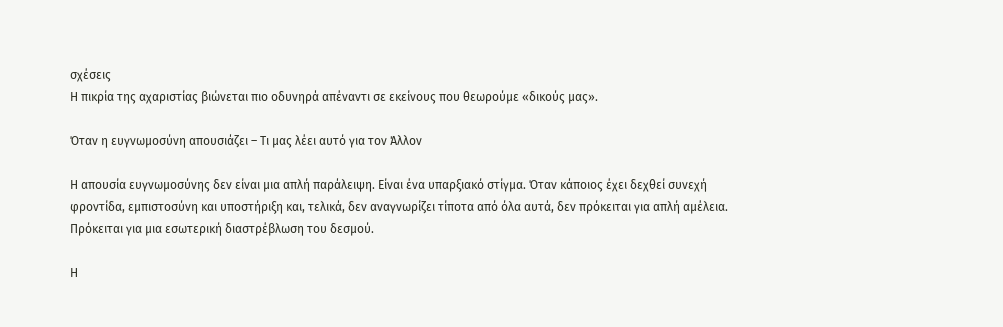σχέσεις
Η πικρία της αχαριστίας βιώνεται πιο οδυνηρά απέναντι σε εκείνους που θεωρούμε «δικούς μας».

Όταν η ευγνωμοσύνη απουσιάζει – Τι μας λέει αυτό για τον Άλλον

Η απουσία ευγνωμοσύνης δεν είναι μια απλή παράλειψη. Είναι ένα υπαρξιακό στίγμα. Όταν κάποιος έχει δεχθεί συνεχή φροντίδα, εμπιστοσύνη και υποστήριξη και, τελικά, δεν αναγνωρίζει τίποτα από όλα αυτά, δεν πρόκειται για απλή αμέλεια. Πρόκειται για μια εσωτερική διαστρέβλωση του δεσμού.

Η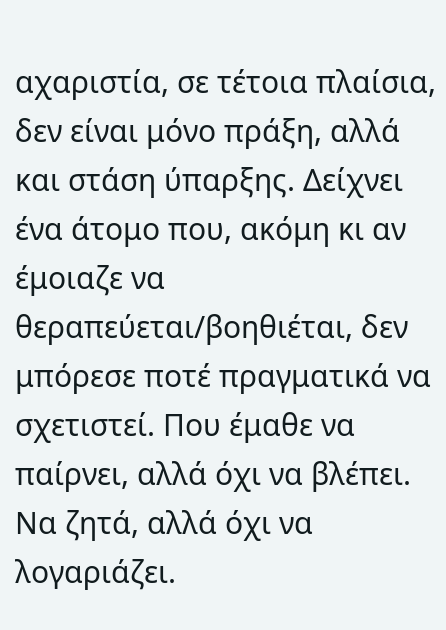αχαριστία, σε τέτοια πλαίσια, δεν είναι μόνο πράξη, αλλά και στάση ύπαρξης. Δείχνει ένα άτομο που, ακόμη κι αν έμοιαζε να θεραπεύεται/βοηθιέται, δεν μπόρεσε ποτέ πραγματικά να σχετιστεί. Που έμαθε να παίρνει, αλλά όχι να βλέπει. Να ζητά, αλλά όχι να λογαριάζει.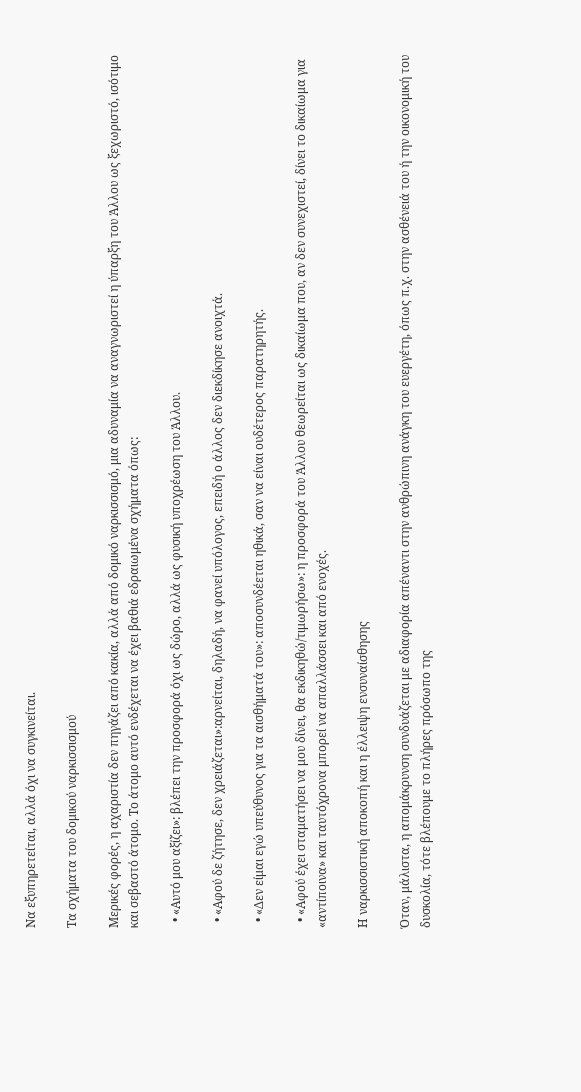Να εξυπηρετείται, αλλά όχι να συγκινείται.

Τα σχήματα του δομικού ναρκισσισμού

Μερικές φορές, η αχαριστία δεν πηγάζει από κακία, αλλά από δομικό ναρκισσισμό, μια αδυναμία να αναγνωριστεί η ύπαρξη του Άλλου ως ξεχωριστό, ισότιμο και σεβαστό άτομο. Το άτομο αυτό ενδέχεται να έχει βαθιά εδραιωμένα σχήματα όπως:

  • «Αυτό μου αξίζει»: βλέπει την προσφορά όχι ως δώρο, αλλά ως φυσική υποχρέωση του Άλλου.

  • «Αφού δε ζήτησε, δεν χρειάζεται»:αρνείται, δηλαδή, να φανεί υπόλογος, επειδή ο άλλος δεν διεκδίκησε ανοιχτά.

  • «Δεν είμαι εγώ υπεύθυνος για τα αισθήματά του»: αποσυνδέεται ηθικά, σαν να είναι ουδέτερος παρατηρητής.

  • «Αφού έχει σταματήσει να μου δίνει, θα εκδικηθώ/τιμωρήσω»: η προσφορά του Άλλου θεωρείται ως δικαίωμα που, αν δεν συνεχιστεί, δίνει το δικαίωμα για «αντίποινα» και ταυτόχρονα μπορεί να απαλλάσσει και από ενοχές.

Η ναρκισσιστική αποκοπή και η έλλειψη ενσυναίσθησης

Όταν, μάλιστα, η απομάκρυνση συνδυάζεται με αδιαφορία απέναντι στην ανθρώπινη ανάγκη του ευεργέτη, όπως π.χ. στην ασθένειά του ή την οικονομική του δυσκολία, τότε βλέπουμε το πλήρες πρόσωπο της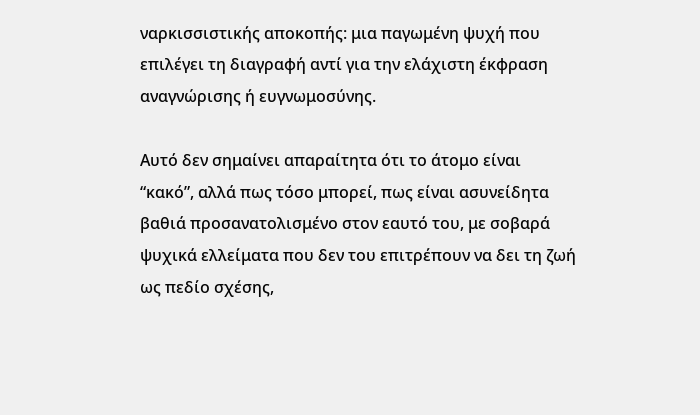ναρκισσιστικής αποκοπής: μια παγωμένη ψυχή που επιλέγει τη διαγραφή αντί για την ελάχιστη έκφραση αναγνώρισης ή ευγνωμοσύνης.

Αυτό δεν σημαίνει απαραίτητα ότι το άτομο είναι “κακό”, αλλά πως τόσο μπορεί, πως είναι ασυνείδητα βαθιά προσανατολισμένο στον εαυτό του, με σοβαρά ψυχικά ελλείματα που δεν του επιτρέπουν να δει τη ζωή ως πεδίο σχέσης,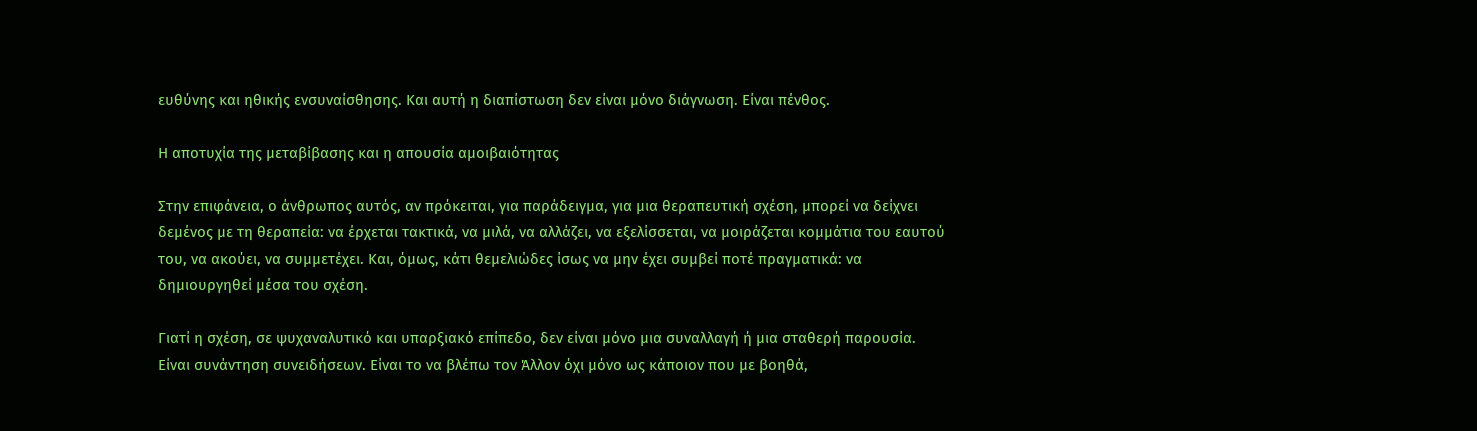ευθύνης και ηθικής ενσυναίσθησης. Και αυτή η διαπίστωση δεν είναι μόνο διάγνωση. Είναι πένθος.

Η αποτυχία της μεταβίβασης και η απουσία αμοιβαιότητας

Στην επιφάνεια, ο άνθρωπος αυτός, αν πρόκειται, για παράδειγμα, για μια θεραπευτική σχέση, μπορεί να δείχνει δεμένος με τη θεραπεία: να έρχεται τακτικά, να μιλά, να αλλάζει, να εξελίσσεται, να μοιράζεται κομμάτια του εαυτού του, να ακούει, να συμμετέχει. Και, όμως, κάτι θεμελιώδες ίσως να μην έχει συμβεί ποτέ πραγματικά: να δημιουργηθεί μέσα του σχέση.

Γιατί η σχέση, σε ψυχαναλυτικό και υπαρξιακό επίπεδο, δεν είναι μόνο μια συναλλαγή ή μια σταθερή παρουσία. Είναι συνάντηση συνειδήσεων. Είναι το να βλέπω τον Άλλον όχι μόνο ως κάποιον που με βοηθά,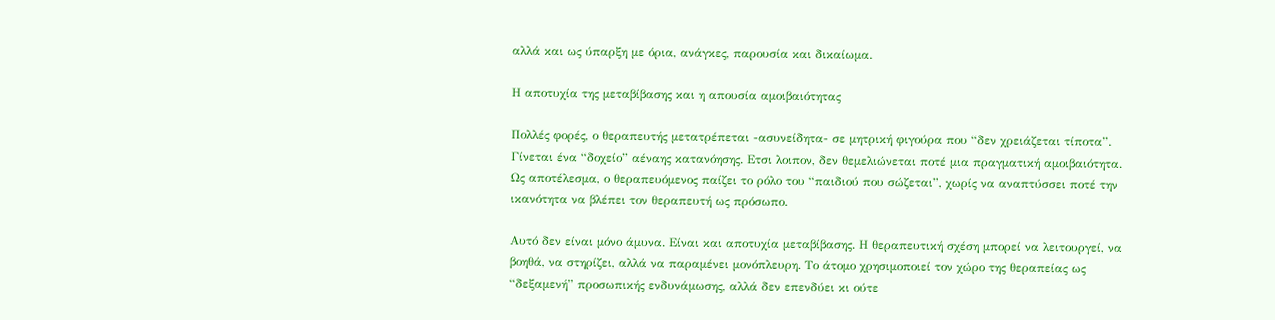αλλά και ως ύπαρξη με όρια, ανάγκες, παρουσία και δικαίωμα.

Η αποτυχία της μεταβίβασης και η απουσία αμοιβαιότητας

Πολλές φορές, ο θεραπευτής μετατρέπεται -ασυνείδητα- σε μητρική φιγούρα που “δεν χρειάζεται τίποτα”. Γίνεται ένα “δοχείο” αέναης κατανόησης. Ετσι λοιπον, δεν θεμελιώνεται ποτέ μια πραγματική αμοιβαιότητα. Ως αποτέλεσμα, ο θεραπευόμενος παίζει το ρόλο του “παιδιού που σώζεται”, χωρίς να αναπτύσσει ποτέ την ικανότητα να βλέπει τον θεραπευτή ως πρόσωπο.

Αυτό δεν είναι μόνο άμυνα. Είναι και αποτυχία μεταβίβασης. Η θεραπευτική σχέση μπορεί να λειτουργεί, να βοηθά, να στηρίζει, αλλά να παραμένει μονόπλευρη. Το άτομο χρησιμοποιεί τον χώρο της θεραπείας ως “δεξαμενή” προσωπικής ενδυνάμωσης, αλλά δεν επενδύει κι ούτε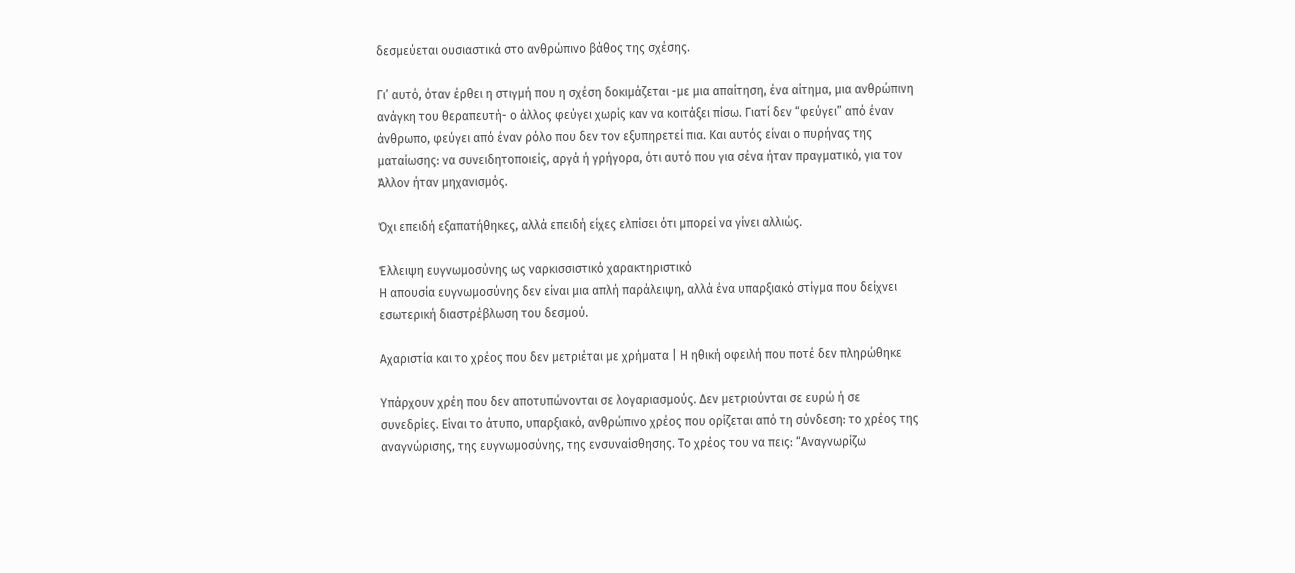δεσμεύεται ουσιαστικά στο ανθρώπινο βάθος της σχέσης.

Γι’ αυτό, όταν έρθει η στιγμή που η σχέση δοκιμάζεται -με μια απαίτηση, ένα αίτημα, μια ανθρώπινη ανάγκη του θεραπευτή- ο άλλος φεύγει χωρίς καν να κοιτάξει πίσω. Γιατί δεν “φεύγει” από έναν άνθρωπο, φεύγει από έναν ρόλο που δεν τον εξυπηρετεί πια. Και αυτός είναι ο πυρήνας της ματαίωσης: να συνειδητοποιείς, αργά ή γρήγορα, ότι αυτό που για σένα ήταν πραγματικό, για τον Άλλον ήταν μηχανισμός.

Όχι επειδή εξαπατήθηκες, αλλά επειδή είχες ελπίσει ότι μπορεί να γίνει αλλιώς.

Έλλειψη ευγνωμοσύνης ως ναρκισσιστικό χαρακτηριστικό
Η απουσία ευγνωμοσύνης δεν είναι μια απλή παράλειψη, αλλά ένα υπαρξιακό στίγμα που δείχνει εσωτερική διαστρέβλωση του δεσμού.

Αχαριστία και το χρέος που δεν μετριέται με χρήματα | Η ηθική οφειλή που ποτέ δεν πληρώθηκε

Υπάρχουν χρέη που δεν αποτυπώνονται σε λογαριασμούς. Δεν μετριούνται σε ευρώ ή σε συνεδρίες. Είναι το άτυπο, υπαρξιακό, ανθρώπινο χρέος που ορίζεται από τη σύνδεση: το χρέος της αναγνώρισης, της ευγνωμοσύνης, της ενσυναίσθησης. Το χρέος του να πεις: “Αναγνωρίζω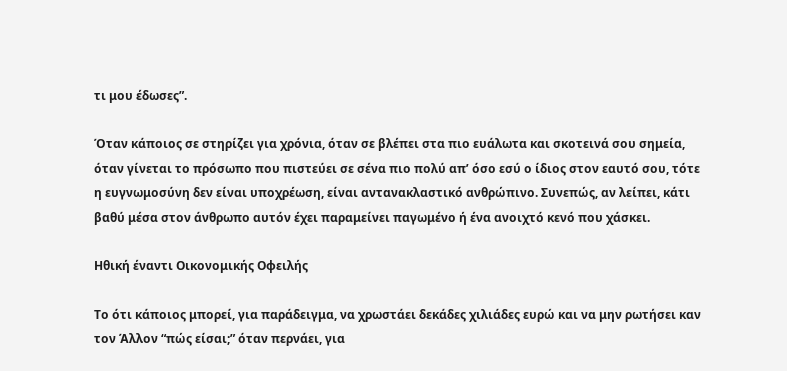τι μου έδωσες”.

Όταν κάποιος σε στηρίζει για χρόνια, όταν σε βλέπει στα πιο ευάλωτα και σκοτεινά σου σημεία, όταν γίνεται το πρόσωπο που πιστεύει σε σένα πιο πολύ απ’ όσο εσύ ο ίδιος στον εαυτό σου, τότε η ευγνωμοσύνη δεν είναι υποχρέωση, είναι αντανακλαστικό ανθρώπινο. Συνεπώς, αν λείπει, κάτι βαθύ μέσα στον άνθρωπο αυτόν έχει παραμείνει παγωμένο ή ένα ανοιχτό κενό που χάσκει.

Ηθική έναντι Οικονομικής Οφειλής

Το ότι κάποιος μπορεί, για παράδειγμα, να χρωστάει δεκάδες χιλιάδες ευρώ και να μην ρωτήσει καν τον Άλλον “πώς είσαι;” όταν περνάει, για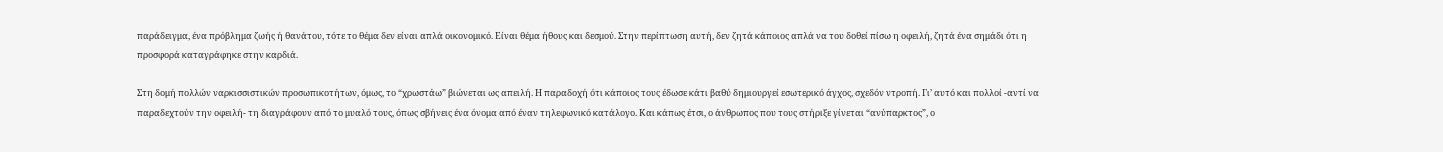παράδειγμα, ένα πρόβλημα ζωής ή θανάτου, τότε το θέμα δεν είναι απλά οικονομικό. Είναι θέμα ήθους και δεσμού. Στην περίπτωση αυτή, δεν ζητά κάποιος απλά να του δοθεί πίσω η οφειλή, ζητά ένα σημάδι ότι η προσφορά καταγράφηκε στην καρδιά.

Στη δομή πολλών ναρκισσιστικών προσωπικοτήτων, όμως, το “χρωστάω” βιώνεται ως απειλή. Η παραδοχή ότι κάποιος τους έδωσε κάτι βαθύ δημιουργεί εσωτερικό άγχος, σχεδόν ντροπή. Γι’ αυτό και πολλοί -αντί να παραδεχτούν την οφειλή- τη διαγράφουν από το μυαλό τους, όπως σβήνεις ένα όνομα από έναν τηλεφωνικό κατάλογο. Και κάπως έτσι, ο άνθρωπος που τους στήριξε γίνεται “ανύπαρκτος”, ο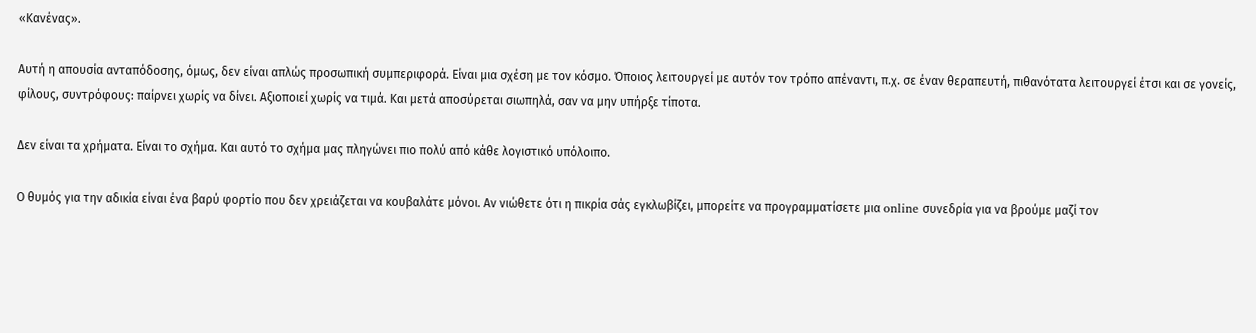«Κανένας».

Αυτή η απουσία ανταπόδοσης, όμως, δεν είναι απλώς προσωπική συμπεριφορά. Είναι μια σχέση με τον κόσμο. Όποιος λειτουργεί με αυτόν τον τρόπο απέναντι, π.χ. σε έναν θεραπευτή, πιθανότατα λειτουργεί έτσι και σε γονείς, φίλους, συντρόφους: παίρνει χωρίς να δίνει. Αξιοποιεί χωρίς να τιμά. Και μετά αποσύρεται σιωπηλά, σαν να μην υπήρξε τίποτα.

Δεν είναι τα χρήματα. Είναι το σχήμα. Και αυτό το σχήμα μας πληγώνει πιο πολύ από κάθε λογιστικό υπόλοιπο.

Ο θυμός για την αδικία είναι ένα βαρύ φορτίο που δεν χρειάζεται να κουβαλάτε μόνοι. Αν νιώθετε ότι η πικρία σάς εγκλωβίζει, μπορείτε να προγραμματίσετε μια online συνεδρία για να βρούμε μαζί τον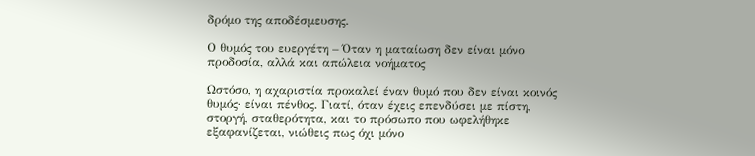δρόμο της αποδέσμευσης.

Ο θυμός του ευεργέτη – Όταν η ματαίωση δεν είναι μόνο προδοσία, αλλά και απώλεια νοήματος

Ωστόσο, η αχαριστία προκαλεί έναν θυμό που δεν είναι κοινός θυμός· είναι πένθος. Γιατί, όταν έχεις επενδύσει με πίστη, στοργή, σταθερότητα, και το πρόσωπο που ωφελήθηκε εξαφανίζεται, νιώθεις πως όχι μόνο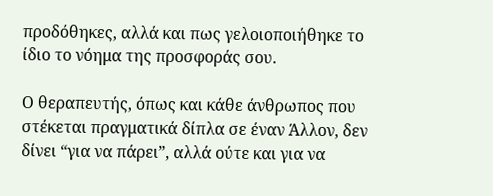προδόθηκες, αλλά και πως γελοιοποιήθηκε το ίδιο το νόημα της προσφοράς σου.

Ο θεραπευτής, όπως και κάθε άνθρωπος που στέκεται πραγματικά δίπλα σε έναν Άλλον, δεν δίνει “για να πάρει”, αλλά ούτε και για να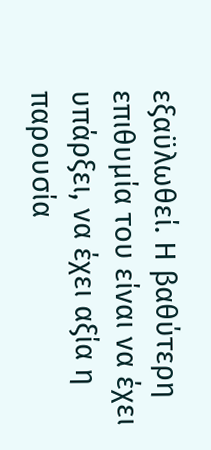εξαϋλωθεί. Η βαθύτερη επιθυμία του είναι να έχει υπάρξει, να έχει αξία η παρουσία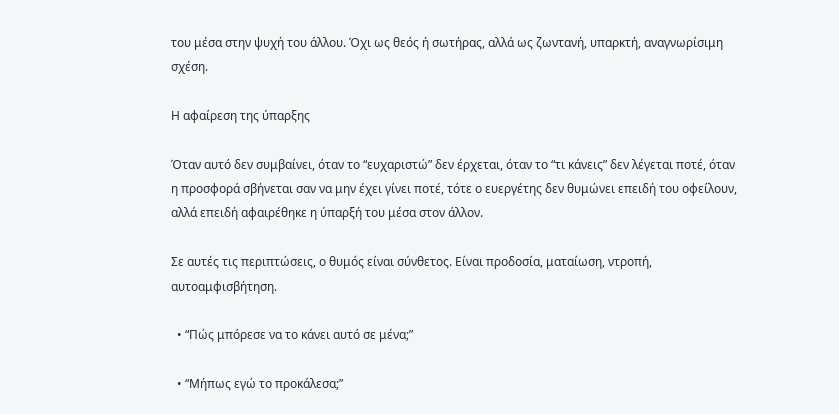του μέσα στην ψυχή του άλλου. Όχι ως θεός ή σωτήρας, αλλά ως ζωντανή, υπαρκτή, αναγνωρίσιμη σχέση.

Η αφαίρεση της ύπαρξης

Όταν αυτό δεν συμβαίνει, όταν το “ευχαριστώ” δεν έρχεται, όταν το “τι κάνεις” δεν λέγεται ποτέ, όταν η προσφορά σβήνεται σαν να μην έχει γίνει ποτέ, τότε ο ευεργέτης δεν θυμώνει επειδή του οφείλουν, αλλά επειδή αφαιρέθηκε η ύπαρξή του μέσα στον άλλον.

Σε αυτές τις περιπτώσεις, ο θυμός είναι σύνθετος. Είναι προδοσία, ματαίωση, ντροπή, αυτοαμφισβήτηση.

  • “Πώς μπόρεσε να το κάνει αυτό σε μένα;”

  • “Μήπως εγώ το προκάλεσα;”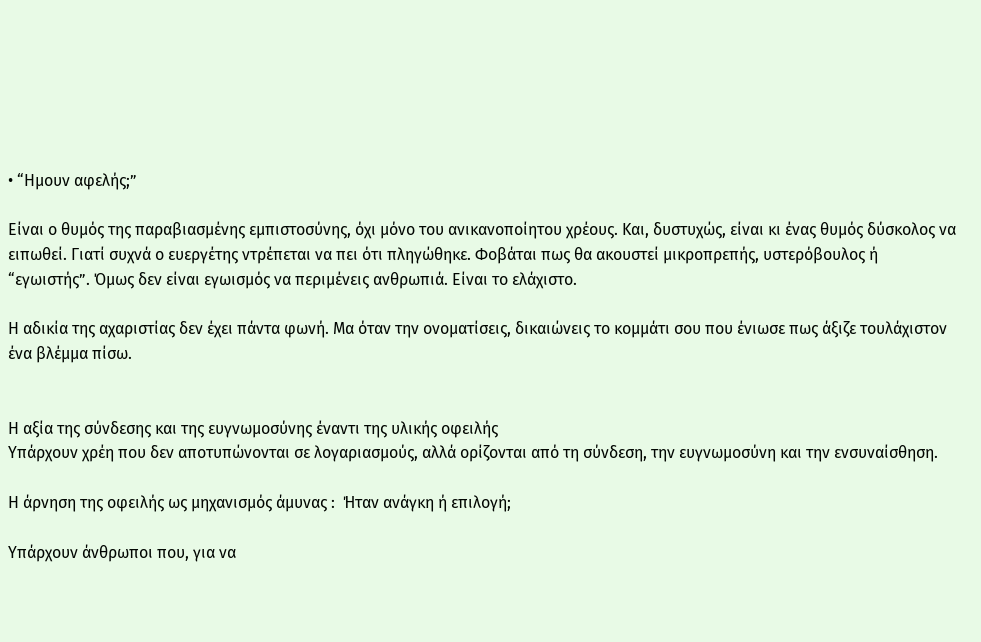• “Ημουν αφελής;”

Είναι ο θυμός της παραβιασμένης εμπιστοσύνης, όχι μόνο του ανικανοποίητου χρέους. Και, δυστυχώς, είναι κι ένας θυμός δύσκολος να ειπωθεί. Γιατί συχνά ο ευεργέτης ντρέπεται να πει ότι πληγώθηκε. Φοβάται πως θα ακουστεί μικροπρεπής, υστερόβουλος ή “εγωιστής”. Όμως δεν είναι εγωισμός να περιμένεις ανθρωπιά. Είναι το ελάχιστο.

Η αδικία της αχαριστίας δεν έχει πάντα φωνή. Μα όταν την ονοματίσεις, δικαιώνεις το κομμάτι σου που ένιωσε πως άξιζε τουλάχιστον ένα βλέμμα πίσω.


Η αξία της σύνδεσης και της ευγνωμοσύνης έναντι της υλικής οφειλής
Υπάρχουν χρέη που δεν αποτυπώνονται σε λογαριασμούς, αλλά ορίζονται από τη σύνδεση, την ευγνωμοσύνη και την ενσυναίσθηση.

Η άρνηση της οφειλής ως μηχανισμός άμυνας :  Ήταν ανάγκη ή επιλογή;

Υπάρχουν άνθρωποι που, για να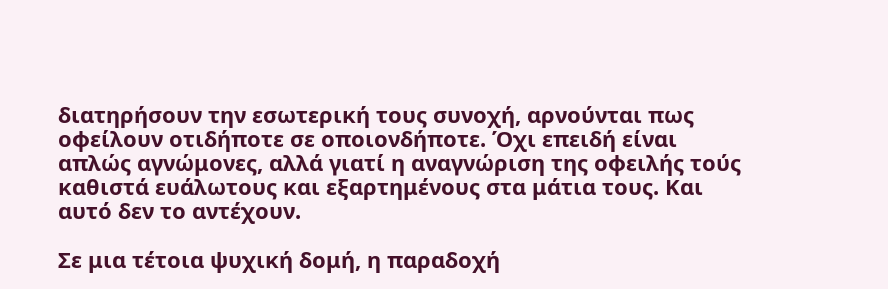διατηρήσουν την εσωτερική τους συνοχή, αρνούνται πως οφείλουν οτιδήποτε σε οποιονδήποτε. Όχι επειδή είναι απλώς αγνώμονες, αλλά γιατί η αναγνώριση της οφειλής τούς καθιστά ευάλωτους και εξαρτημένους στα μάτια τους. Και αυτό δεν το αντέχουν.

Σε μια τέτοια ψυχική δομή, η παραδοχή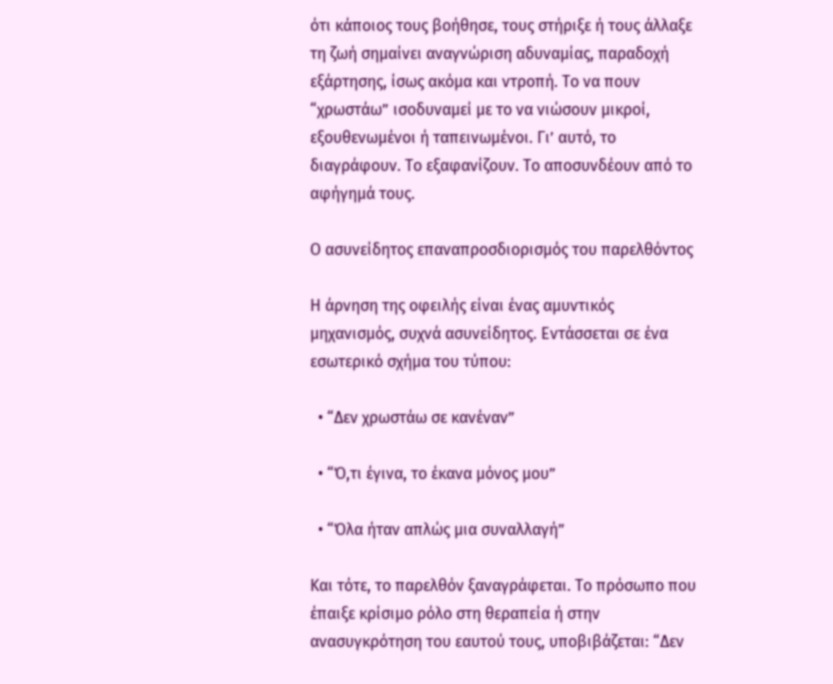ότι κάποιος τους βοήθησε, τους στήριξε ή τους άλλαξε τη ζωή σημαίνει αναγνώριση αδυναμίας, παραδοχή εξάρτησης, ίσως ακόμα και ντροπή. Το να πουν “χρωστάω” ισοδυναμεί με το να νιώσουν μικροί, εξουθενωμένοι ή ταπεινωμένοι. Γι’ αυτό, το διαγράφουν. Το εξαφανίζουν. Το αποσυνδέουν από το αφήγημά τους.

Ο ασυνείδητος επαναπροσδιορισμός του παρελθόντος

Η άρνηση της οφειλής είναι ένας αμυντικός μηχανισμός, συχνά ασυνείδητος. Εντάσσεται σε ένα εσωτερικό σχήμα του τύπου:

  • “Δεν χρωστάω σε κανέναν”

  • “Ό,τι έγινα, το έκανα μόνος μου”

  • “Όλα ήταν απλώς μια συναλλαγή”

Και τότε, το παρελθόν ξαναγράφεται. Το πρόσωπο που έπαιξε κρίσιμο ρόλο στη θεραπεία ή στην ανασυγκρότηση του εαυτού τους, υποβιβάζεται: “Δεν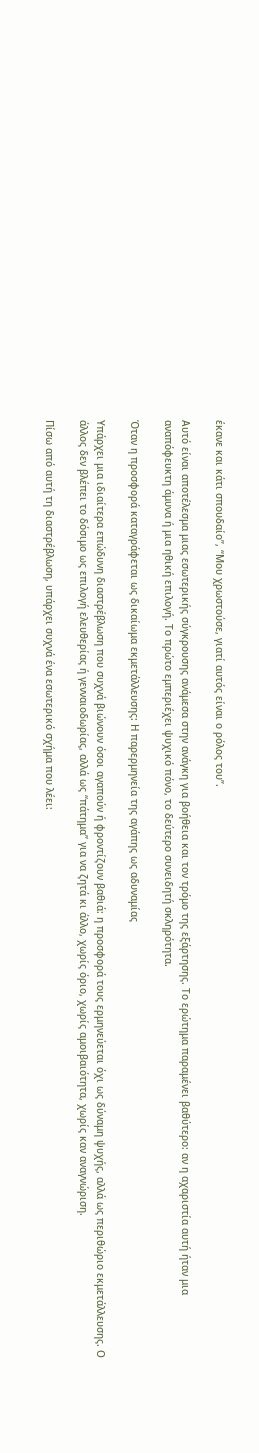έκανε και κάτι σπουδαίο”, “Μου χρωστούσε, γιατί αυτός είναι ο ρόλος του”.

Αυτό είναι αποτέλεσμα μιας εσωτερικής σύγκρουσης ανάμεσα στην ανάγκη για βοήθεια και τον τρόμο της εξάρτησης. Το ερώτημα παραμένει βαθύτερο: αν η αχαριστία αυτή ήταν μια αναπόφευκτη άμυνα ή μια ηθική επιλογή. Το πρώτο εμπεριέχει ψυχικό πόνο, το δεύτερο συνειδητή σκληρότητα.

Όταν η προσφορά καταγράφεται ως δικαίωμα εκμετάλλευσης: Η παρερμηνεία της αγάπης ως αδυναμίας

Υπάρχει μια ιδιαίτερα επώδυνη διαστρέβλωση που συχνά βιώνουν όσοι αγαπούν ή φροντίζουν βαθιά: η προσφορά τους ερμηνεύεται όχι ως δύναμη ψυχής, αλλά ως περιθώριο εκμετάλλευσης. Ο άλλος δεν βλέπει το δόσιμο ως επιλογή ελευθερίας ή γενναιοδωρίας, αλλά ως “πάτημα” για να ζητά κι άλλο, χωρίς όριο, χωρίς αμοιβαιότητα, χωρίς καν αναγνώριση.

Πίσω από αυτή τη διαστρέβλωση, υπάρχει συχνά ένα εσωτερικό σχήμα που λέει: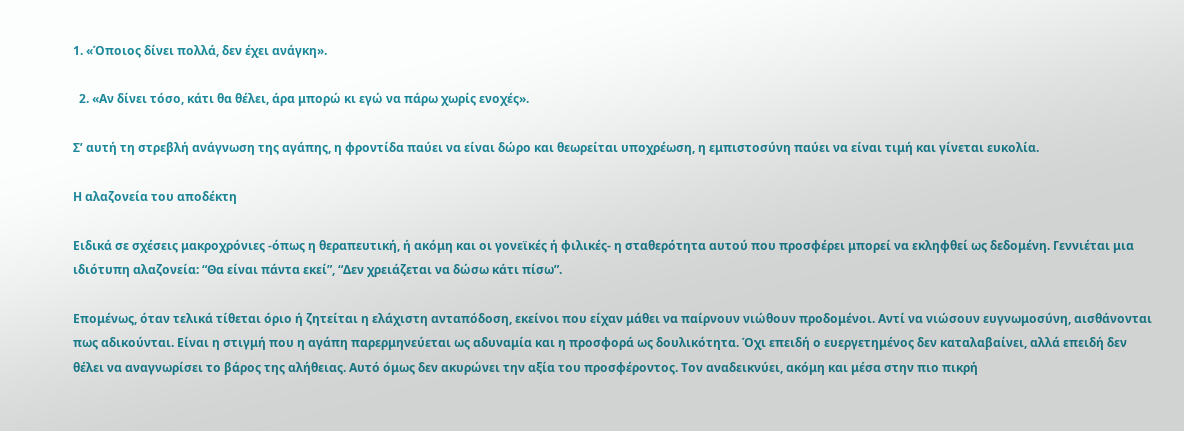1. «Όποιος δίνει πολλά, δεν έχει ανάγκη».

  2. «Αν δίνει τόσο, κάτι θα θέλει, άρα μπορώ κι εγώ να πάρω χωρίς ενοχές».

Σ’ αυτή τη στρεβλή ανάγνωση της αγάπης, η φροντίδα παύει να είναι δώρο και θεωρείται υποχρέωση, η εμπιστοσύνη παύει να είναι τιμή και γίνεται ευκολία.

Η αλαζονεία του αποδέκτη

Ειδικά σε σχέσεις μακροχρόνιες -όπως η θεραπευτική, ή ακόμη και οι γονεϊκές ή φιλικές- η σταθερότητα αυτού που προσφέρει μπορεί να εκληφθεί ως δεδομένη. Γεννιέται μια ιδιότυπη αλαζονεία: “Θα είναι πάντα εκεί”, “Δεν χρειάζεται να δώσω κάτι πίσω”.

Επομένως, όταν τελικά τίθεται όριο ή ζητείται η ελάχιστη ανταπόδοση, εκείνοι που είχαν μάθει να παίρνουν νιώθουν προδομένοι. Αντί να νιώσουν ευγνωμοσύνη, αισθάνονται πως αδικούνται. Είναι η στιγμή που η αγάπη παρερμηνεύεται ως αδυναμία και η προσφορά ως δουλικότητα. Όχι επειδή ο ευεργετημένος δεν καταλαβαίνει, αλλά επειδή δεν θέλει να αναγνωρίσει το βάρος της αλήθειας. Αυτό όμως δεν ακυρώνει την αξία του προσφέροντος. Τον αναδεικνύει, ακόμη και μέσα στην πιο πικρή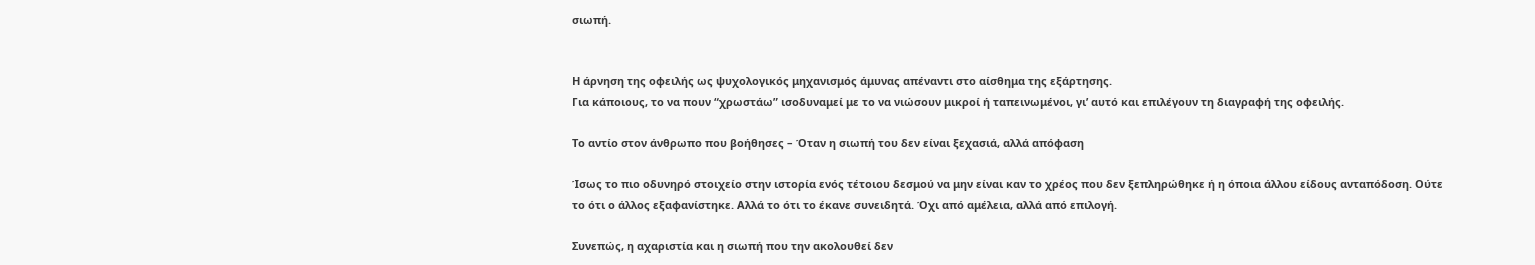σιωπή.


Η άρνηση της οφειλής ως ψυχολογικός μηχανισμός άμυνας απέναντι στο αίσθημα της εξάρτησης.
Για κάποιους, το να πουν “χρωστάω” ισοδυναμεί με το να νιώσουν μικροί ή ταπεινωμένοι, γι’ αυτό και επιλέγουν τη διαγραφή της οφειλής.

Το αντίο στον άνθρωπο που βοήθησες – Όταν η σιωπή του δεν είναι ξεχασιά, αλλά απόφαση

Ίσως το πιο οδυνηρό στοιχείο στην ιστορία ενός τέτοιου δεσμού να μην είναι καν το χρέος που δεν ξεπληρώθηκε ή η όποια άλλου είδους ανταπόδοση. Ούτε το ότι ο άλλος εξαφανίστηκε. Αλλά το ότι το έκανε συνειδητά. Όχι από αμέλεια, αλλά από επιλογή.

Συνεπώς, η αχαριστία και η σιωπή που την ακολουθεί δεν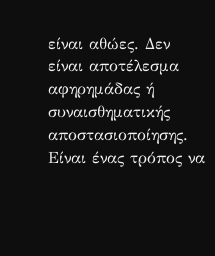είναι αθώες. Δεν είναι αποτέλεσμα αφηρημάδας ή συναισθηματικής αποστασιοποίησης. Είναι ένας τρόπος να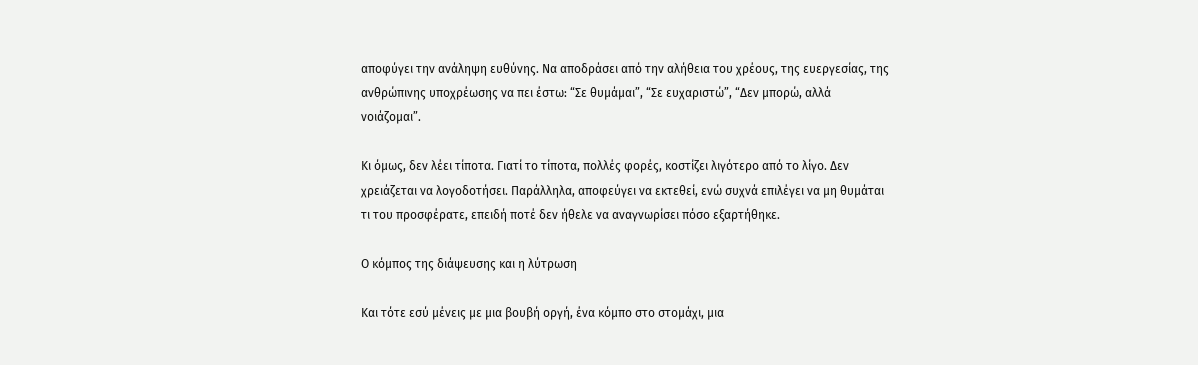αποφύγει την ανάληψη ευθύνης. Να αποδράσει από την αλήθεια του χρέους, της ευεργεσίας, της ανθρώπινης υποχρέωσης να πει έστω: “Σε θυμάμαι”, “Σε ευχαριστώ”, “Δεν μπορώ, αλλά νοιάζομαι”.

Κι όμως, δεν λέει τίποτα. Γιατί το τίποτα, πολλές φορές, κοστίζει λιγότερο από το λίγο. Δεν χρειάζεται να λογοδοτήσει. Παράλληλα, αποφεύγει να εκτεθεί, ενώ συχνά επιλέγει να μη θυμάται τι του προσφέρατε, επειδή ποτέ δεν ήθελε να αναγνωρίσει πόσο εξαρτήθηκε.

Ο κόμπος της διάψευσης και η λύτρωση

Και τότε εσύ μένεις με μια βουβή οργή, ένα κόμπο στο στομάχι, μια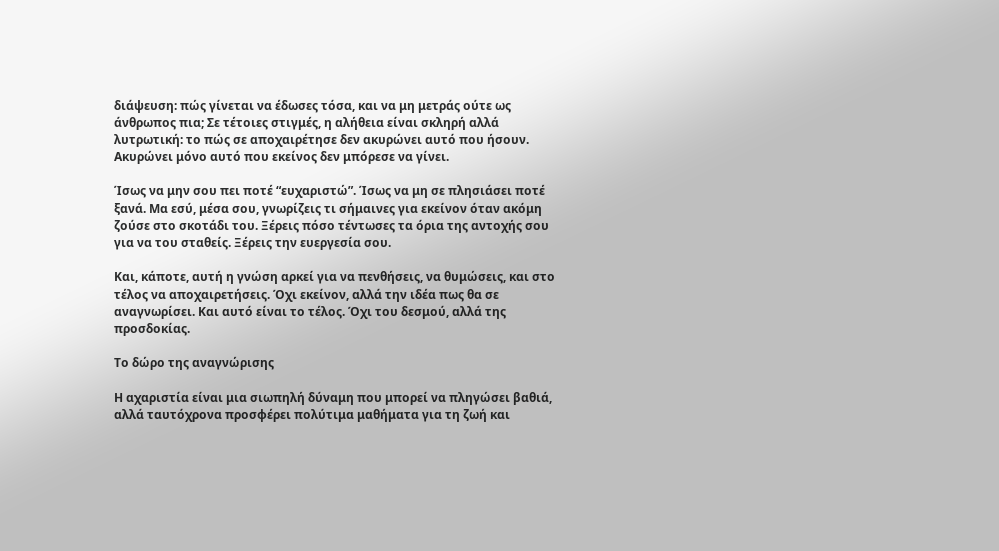διάψευση: πώς γίνεται να έδωσες τόσα, και να μη μετράς ούτε ως άνθρωπος πια; Σε τέτοιες στιγμές, η αλήθεια είναι σκληρή αλλά λυτρωτική: το πώς σε αποχαιρέτησε δεν ακυρώνει αυτό που ήσουν. Ακυρώνει μόνο αυτό που εκείνος δεν μπόρεσε να γίνει.

Ίσως να μην σου πει ποτέ “ευχαριστώ”. Ίσως να μη σε πλησιάσει ποτέ ξανά. Μα εσύ, μέσα σου, γνωρίζεις τι σήμαινες για εκείνον όταν ακόμη ζούσε στο σκοτάδι του. Ξέρεις πόσο τέντωσες τα όρια της αντοχής σου για να του σταθείς. Ξέρεις την ευεργεσία σου.

Και, κάποτε, αυτή η γνώση αρκεί για να πενθήσεις, να θυμώσεις, και στο τέλος να αποχαιρετήσεις. Όχι εκείνον, αλλά την ιδέα πως θα σε αναγνωρίσει. Και αυτό είναι το τέλος. Όχι του δεσμού, αλλά της προσδοκίας.

Το δώρο της αναγνώρισης

Η αχαριστία είναι μια σιωπηλή δύναμη που μπορεί να πληγώσει βαθιά, αλλά ταυτόχρονα προσφέρει πολύτιμα μαθήματα για τη ζωή και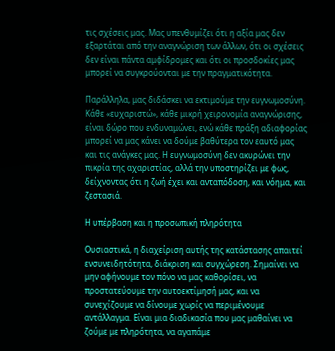τις σχέσεις μας. Μας υπενθυμίζει ότι η αξία μας δεν εξαρτάται από την αναγνώριση των άλλων, ότι οι σχέσεις δεν είναι πάντα αμφίδρομες και ότι οι προσδοκίες μας μπορεί να συγκρούονται με την πραγματικότητα.

Παράλληλα, μας διδάσκει να εκτιμούμε την ευγνωμοσύνη. Κάθε «ευχαριστώ», κάθε μικρή χειρονομία αναγνώρισης, είναι δώρο που ενδυναμώνει, ενώ κάθε πράξη αδιαφορίας μπορεί να μας κάνει να δούμε βαθύτερα τον εαυτό μας και τις ανάγκες μας. Η ευγνωμοσύνη δεν ακυρώνει την πικρία της αχαριστίας, αλλά την υποστηρίζει με φως, δείχνοντας ότι η ζωή έχει και ανταπόδοση, και νόημα, και ζεστασιά.

Η υπέρβαση και η προσωπική πληρότητα

Ουσιαστικά, η διαχείριση αυτής της κατάστασης απαιτεί ενσυνειδητότητα, διάκριση και συγχώρεση. Σημαίνει να μην αφήνουμε τον πόνο να μας καθορίσει, να προστατεύουμε την αυτοεκτίμησή μας, και να συνεχίζουμε να δίνουμε χωρίς να περιμένουμε αντάλλαγμα. Είναι μια διαδικασία που μας μαθαίνει να ζούμε με πληρότητα, να αγαπάμε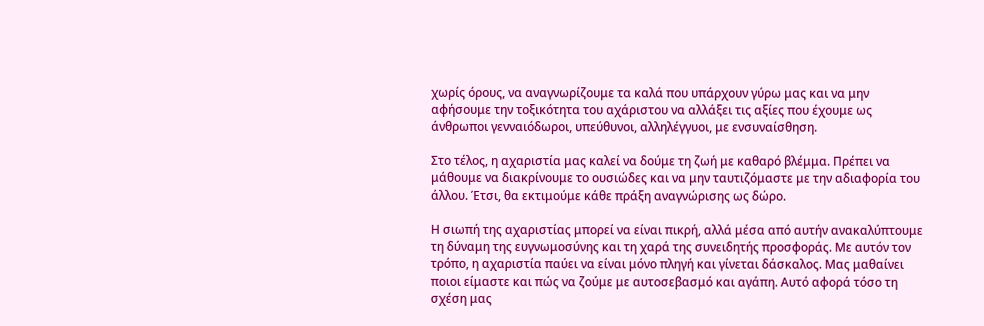χωρίς όρους, να αναγνωρίζουμε τα καλά που υπάρχουν γύρω μας και να μην αφήσουμε την τοξικότητα του αχάριστου να αλλάξει τις αξίες που έχουμε ως άνθρωποι γενναιόδωροι, υπεύθυνοι, αλληλέγγυοι, με ενσυναίσθηση.

Στο τέλος, η αχαριστία μας καλεί να δούμε τη ζωή με καθαρό βλέμμα. Πρέπει να μάθουμε να διακρίνουμε το ουσιώδες και να μην ταυτιζόμαστε με την αδιαφορία του άλλου. Έτσι, θα εκτιμούμε κάθε πράξη αναγνώρισης ως δώρο.

Η σιωπή της αχαριστίας μπορεί να είναι πικρή, αλλά μέσα από αυτήν ανακαλύπτουμε τη δύναμη της ευγνωμοσύνης και τη χαρά της συνειδητής προσφοράς. Με αυτόν τον τρόπο, η αχαριστία παύει να είναι μόνο πληγή και γίνεται δάσκαλος. Μας μαθαίνει ποιοι είμαστε και πώς να ζούμε με αυτοσεβασμό και αγάπη. Αυτό αφορά τόσο τη σχέση μας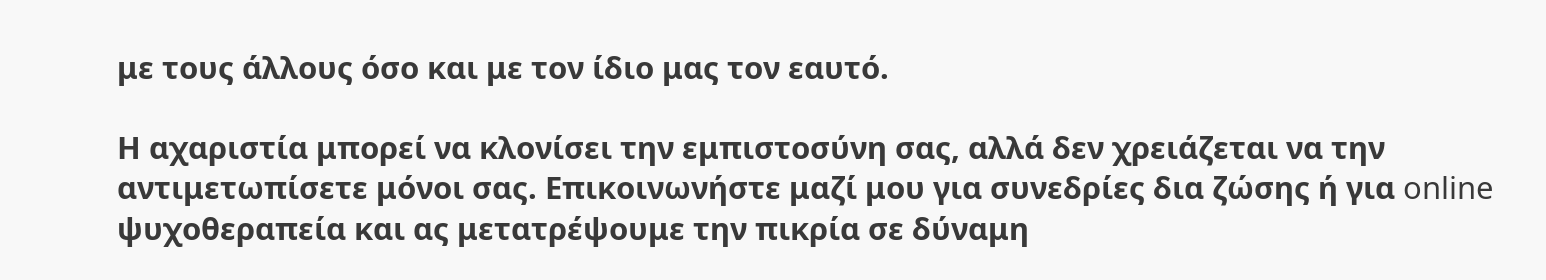με τους άλλους όσο και με τον ίδιο μας τον εαυτό.

Η αχαριστία μπορεί να κλονίσει την εμπιστοσύνη σας, αλλά δεν χρειάζεται να την αντιμετωπίσετε μόνοι σας. Επικοινωνήστε μαζί μου για συνεδρίες δια ζώσης ή για online ψυχοθεραπεία και ας μετατρέψουμε την πικρία σε δύναμη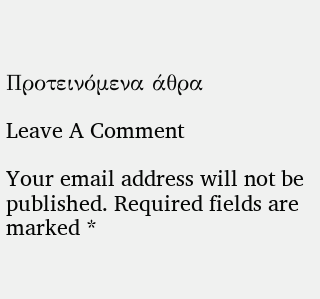Προτεινόμενα άθρα

Leave A Comment

Your email address will not be published. Required fields are marked *